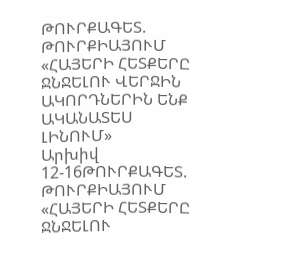ԹՈՒՐՔԱԳԵՏ. ԹՈՒՐՔԻԱՅՈՒՄ «ՀԱՅԵՐԻ ՀԵՏՔԵՐԸ ՋՆՋԵԼՈՒ ՎԵՐՋԻՆ ԱԿՈՐԴՆԵՐԻՆ ԵՆՔ ԱԿԱՆԱՏԵՍ ԼԻՆՈՒՄ»
Արխիվ 12-16ԹՈՒՐՔԱԳԵՏ. ԹՈՒՐՔԻԱՅՈՒՄ «ՀԱՅԵՐԻ ՀԵՏՔԵՐԸ ՋՆՋԵԼՈՒ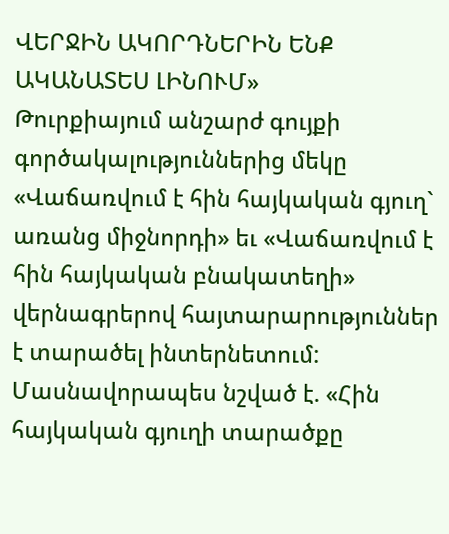ՎԵՐՋԻՆ ԱԿՈՐԴՆԵՐԻՆ ԵՆՔ ԱԿԱՆԱՏԵՍ ԼԻՆՈՒՄ»
Թուրքիայում անշարժ գույքի գործակալություններից մեկը «Վաճառվում է հին հայկական գյուղ` առանց միջնորդի» եւ «Վաճառվում է հին հայկական բնակատեղի» վերնագրերով հայտարարություններ է տարածել ինտերնետում:
Մասնավորապես նշված է. «Հին հայկական գյուղի տարածքը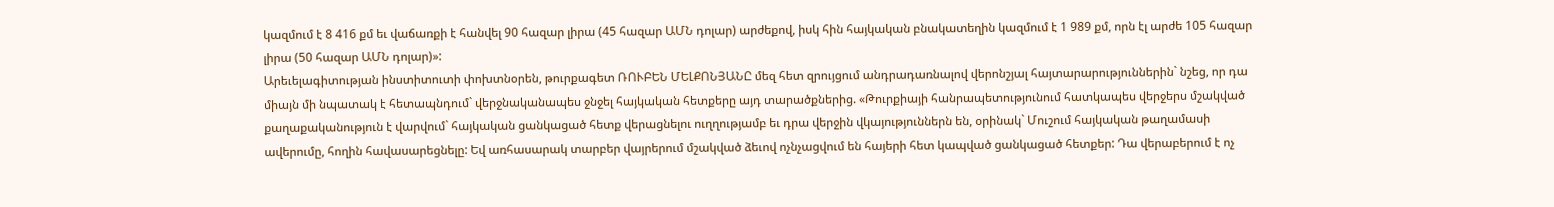կազմում է 8 416 քմ եւ վաճառքի է հանվել 90 հազար լիրա (45 հազար ԱՄՆ դոլար) արժեքով, իսկ հին հայկական բնակատեղին կազմում է 1 989 քմ, որն էլ արժե 105 հազար լիրա (50 հազար ԱՄՆ դոլար)»:
Արեւելագիտության ինստիտուտի փոխտնօրեն, թուրքագետ ՌՈՒԲԵՆ ՄԵԼՔՈՆՅԱՆԸ մեզ հետ զրույցում անդրադառնալով վերոնշյալ հայտարարություններին` նշեց, որ դա միայն մի նպատակ է հետապնդում` վերջնականապես ջնջել հայկական հետքերը այդ տարածքներից. «Թուրքիայի հանրապետությունում հատկապես վերջերս մշակված քաղաքականություն է վարվում` հայկական ցանկացած հետք վերացնելու ուղղությամբ եւ դրա վերջին վկայություններն են, օրինակ` Մուշում հայկական թաղամասի ավերումը, հողին հավասարեցնելը: Եվ առհասարակ տարբեր վայրերում մշակված ձեւով ոչնչացվում են հայերի հետ կապված ցանկացած հետքեր: Դա վերաբերում է ոչ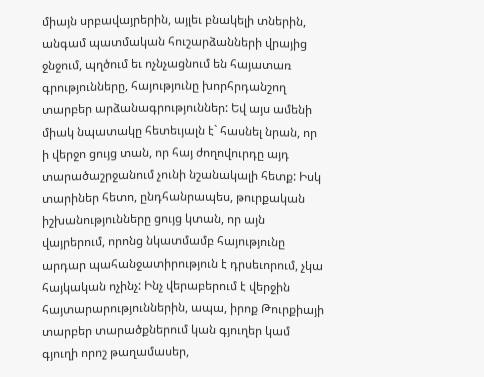միայն սրբավայրերին, այլեւ բնակելի տներին, անգամ պատմական հուշարձանների վրայից ջնջում, պղծում եւ ոչնչացնում են հայատառ գրությունները, հայությունը խորհրդանշող տարբեր արձանագրություններ: Եվ այս ամենի միակ նպատակը հետեւյալն է` հասնել նրան, որ ի վերջո ցույց տան, որ հայ ժողովուրդը այդ տարածաշրջանում չունի նշանակալի հետք: Իսկ տարիներ հետո, ընդհանրապես, թուրքական իշխանությունները ցույց կտան, որ այն վայրերում, որոնց նկատմամբ հայությունը արդար պահանջատիրություն է դրսեւորում, չկա հայկական ոչինչ: Ինչ վերաբերում է վերջին հայտարարություններին, ապա, իրոք Թուրքիայի տարբեր տարածքներում կան գյուղեր կամ գյուղի որոշ թաղամասեր,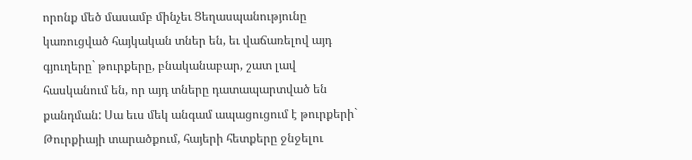որոնք մեծ մասամբ մինչեւ Ցեղասպանությունը կառուցված հայկական տներ են, եւ վաճառելով այդ գյուղերը` թուրքերը, բնականաբար, շատ լավ հասկանում են, որ այդ տները դատապարտված են քանդման: Սա եւս մեկ անգամ ապացուցում է թուրքերի` Թուրքիայի տարածքում, հայերի հետքերը ջնջելու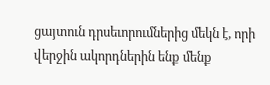ցայտուն դրսեւորումներից մեկն է, որի վերջին ակորդներին ենք մենք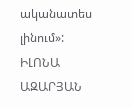ականատես լինում»:
ԻԼՈՆԱ ԱԶԱՐՅԱՆ